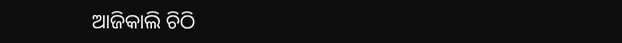ଆଜିକାଲି ଚିଠି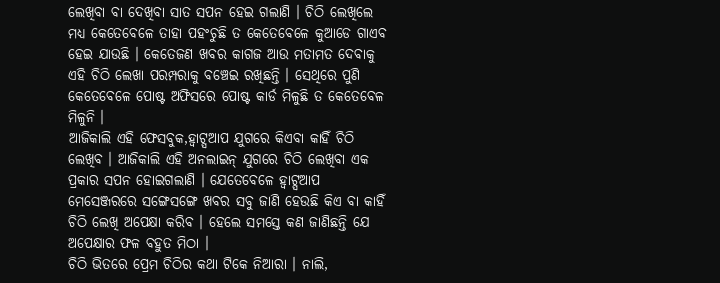ଲେଖିବା ବା ଦେଖିବା ସାତ ସପନ ହେଇ ଗଲାଣି । ଚିଠି ଲେଖିଲେ ମଧ୍ୟ କେତେବେଳେ ତାହା ପହଂଚୁଛି ତ କେତେବେଳେ କୁଆଡେ ଗାଏବ ହେଇ ଯାଉଛି । କେତେଜଣ ଖବର କାଗଜ ଆଉ ମତାମତ ଦେବାକୁ ଏହି ଚିଠି ଲେଖା ପରମ୍ପରାକୁ ବଞ୍ଚେଇ ରଖିଛନ୍ତି । ସେଥିରେ ପୁଣି କେତେବେଳେ ପୋଷ୍ଟ ଅଫିସରେ ପୋଷ୍ଟ କାର୍ଡ ମିଳୁଛି ତ କେତେବେଳ ମିଳୁନି ।
ଆଜିକାଲି ଏହି ଫେସବୁକ,ହ୍ଵାଟ୍ସଆପ ଯୁଗରେ କିଏବା କାହିଁ ଚିଠି ଲେଖିବ । ଆଜିକାଲି ଏହି ଅନଲାଇନ୍ ଯୁଗରେ ଚିଠି ଲେଖିବା ଏକ ପ୍ରକାର ସପନ ହୋଇଗଲାଣି । ଯେତେବେଳେ ହ୍ଵାଟ୍ସଆପ ମେସେଞ୍ଜରରେ ସଙ୍ଗେସଙ୍ଗେ ଖବର ସବୁ ଜାଣି ହେଉଛି କିଏ ବା କାହିଁ ଚିଠି ଲେଖି ଅପେକ୍ଷା କରିବ । ହେଲେ ସମସ୍ତେ କଣ ଜାଣିଛନ୍ତି ଯେ ଅପେକ୍ଷାର ଫଳ ବହୁତ ମିଠା ।
ଚିଠି ଭିତରେ ପ୍ରେମ ଚିଠିର କଥା ଟିକେ ନିଆରା । ନାଲି,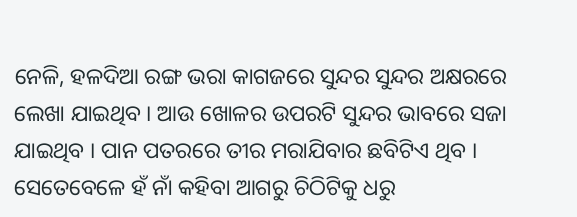ନେଳି, ହଳଦିଆ ରଙ୍ଗ ଭରା କାଗଜରେ ସୁନ୍ଦର ସୁନ୍ଦର ଅକ୍ଷରରେ ଲେଖା ଯାଇଥିବ । ଆଉ ଖୋଳର ଉପରଟି ସୁନ୍ଦର ଭାବରେ ସଜା ଯାଇଥିବ । ପାନ ପତରରେ ତୀର ମରାଯିବାର ଛବିଟିଏ ଥିବ । ସେତେବେଳେ ହଁ ନାଁ କହିବା ଆଗରୁ ଚିଠିଟିକୁ ଧରୁ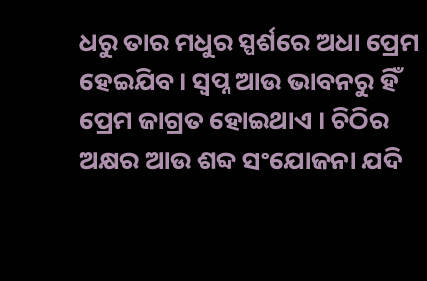ଧରୁ ତାର ମଧୁର ସ୍ପର୍ଶରେ ଅଧା ପ୍ରେମ ହେଇଯିବ। ସ୍ୱପ୍ନ ଆଉ ଭାବନରୁ ହିଁ ପ୍ରେମ ଜାଗ୍ରତ ହୋଇଥାଏ । ଚିଠିର ଅକ୍ଷର ଆଉ ଶବ୍ଦ ସଂଯୋଜନା ଯଦି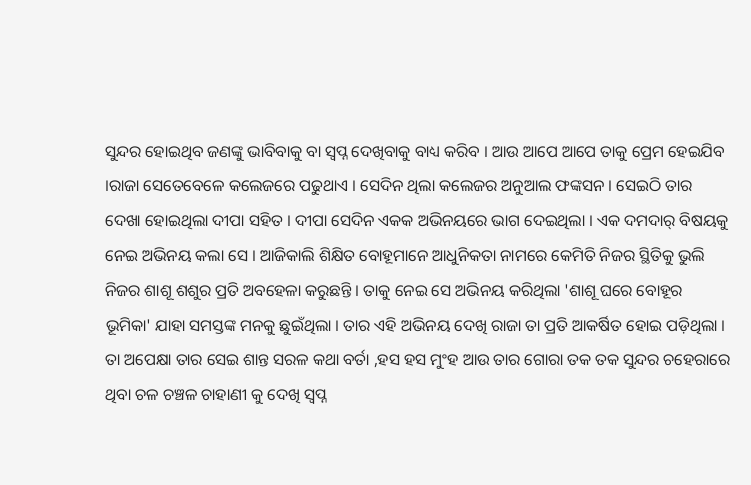ସୁନ୍ଦର ହୋଇଥିବ ଜଣଙ୍କୁ ଭାବିବାକୁ ବା ସ୍ୱପ୍ନ ଦେଖିବାକୁ ବାଧ୍ୟ କରିବ । ଆଉ ଆପେ ଆପେ ତାକୁ ପ୍ରେମ ହେଇଯିବ ।ରାଜା ସେତେବେଳେ କଲେଜରେ ପଢୁଥାଏ । ସେଦିନ ଥିଲା କଲେଜର ଅନୁଆଲ ଫଙ୍କସନ । ସେଇଠି ତାର ଦେଖା ହୋଇଥିଲା ଦୀପା ସହିତ । ଦୀପା ସେଦିନ ଏକକ ଅଭିନୟରେ ଭାଗ ଦେଇଥିଲା । ଏକ ଦମଦାର୍ ବିଷୟକୁ ନେଇ ଅଭିନୟ କଲା ସେ । ଆଜିକାଲି ଶିକ୍ଷିତ ବୋହୂମାନେ ଆଧୁନିକତା ନାମରେ କେମିତି ନିଜର ସ୍ଥିତିକୁ ଭୁଲି ନିଜର ଶାଶୂ ଶଶୁର ପ୍ରତି ଅବହେଳା କରୁଛନ୍ତି । ତାକୁ ନେଇ ସେ ଅଭିନୟ କରିଥିଲା 'ଶାଶୂ ଘରେ ବୋହୂର ଭୂମିକା' ଯାହା ସମସ୍ତଙ୍କ ମନକୁ ଛୁଇଁଥିଲା । ତାର ଏହି ଅଭିନୟ ଦେଖି ରାଜା ତା ପ୍ରତି ଆକର୍ଷିତ ହୋଇ ପଡ଼ିଥିଲା । ତା ଅପେକ୍ଷା ତାର ସେଇ ଶାନ୍ତ ସରଳ କଥା ବର୍ତା ,ହସ ହସ ମୁଂହ ଆଉ ତାର ଗୋରା ତକ ତକ ସୁନ୍ଦର ଚହେରାରେ ଥିବା ଚଳ ଚଞ୍ଚଳ ଚାହାଣୀ କୁ ଦେଖି ସ୍ୱପ୍ନ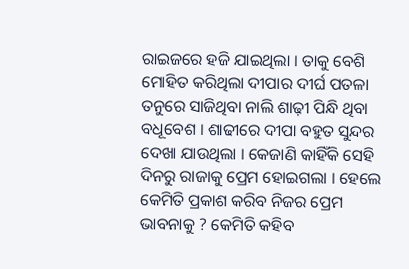ରାଇଜରେ ହଜି ଯାଇଥିଲା । ତାକୁ ବେଶି ମୋହିତ କରିଥିଲା ଦୀପାର ଦୀର୍ଘ ପତଳା ତନୁରେ ସାଜିଥିବା ନାଲି ଶାଢ଼ୀ ପିନ୍ଧି ଥିବା ବଧୂବେଶ । ଶାଢୀରେ ଦୀପା ବହୁତ ସୁନ୍ଦର ଦେଖା ଯାଉଥିଲା । କେଜାଣି କାହିଁକି ସେହି ଦିନରୁ ରାଜାକୁ ପ୍ରେମ ହୋଇଗଲା । ହେଲେ କେମିତି ପ୍ରକାଶ କରିବ ନିଜର ପ୍ରେମ ଭାବନାକୁ ? କେମିତି କହିବ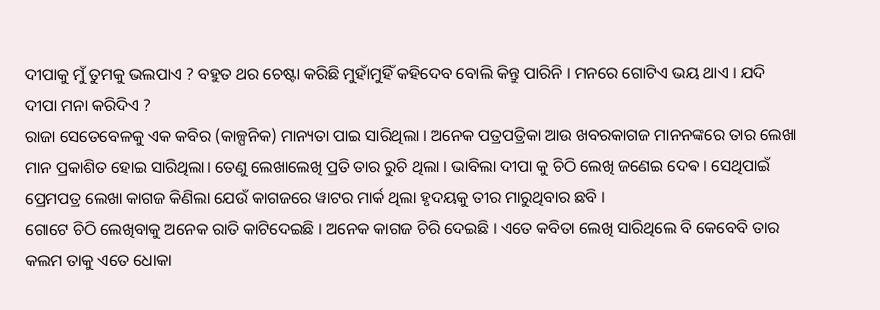ଦୀପାକୁ ମୁଁ ତୁମକୁ ଭଲପାଏ ? ବହୁତ ଥର ଚେଷ୍ଟା କରିଛି ମୁହାଁମୁହିଁ କହିଦେବ ବୋଲି କିନ୍ତୁ ପାରିନି । ମନରେ ଗୋଟିଏ ଭୟ ଥାଏ । ଯଦି ଦୀପା ମନା କରିଦିଏ ?
ରାଜା ସେତେବେଳକୁ ଏକ କବିର (କାଳ୍ପନିକ) ମାନ୍ୟତା ପାଇ ସାରିଥିଲା । ଅନେକ ପତ୍ରପତ୍ରିକା ଆଉ ଖବରକାଗଜ ମାନନଙ୍କରେ ତାର ଲେଖା ମାନ ପ୍ରକାଶିତ ହୋଇ ସାରିଥିଲା। ତେଣୁ ଲେଖାଲେଖି ପ୍ରତି ତାର ରୁଚି ଥିଲା । ଭାବିଲା ଦୀପା କୁ ଚିଠି ଲେଖି ଜଣେଇ ଦେଵ । ସେଥିପାଇଁ ପ୍ରେମପତ୍ର ଲେଖା କାଗଜ କିଣିଲା ଯେଉଁ କାଗଜରେ ୱାଟର ମାର୍କ ଥିଲା ହୃଦୟକୁ ତୀର ମାରୁଥିବାର ଛବି ।
ଗୋଟେ ଚିଠି ଲେଖିବାକୁ ଅନେକ ରାତି କାଟିଦେଇଛି । ଅନେକ କାଗଜ ଚିରି ଦେଇଛି । ଏତେ କବିତା ଲେଖି ସାରିଥିଲେ ବି କେବେବି ତାର କଲମ ତାକୁ ଏତେ ଧୋକା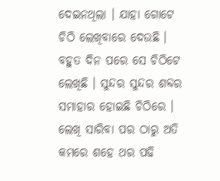ଦେଇନଥିଲା । ଯାହା ଗୋଟେ ଚିଠି ଲେଖିବାରେ ଦେଉଛି । ବହୁତ ଦିନ ପରେ ସେ ଚିଠିଟେ ଲେଖିଛି । ସୁନ୍ଦର ସୁନ୍ଦର ଶବ୍ଦର ସମାହାର ହୋଇଛି ଚିଠିରେ । ଲେଖି ସାରିବା ପର ଠାରୁ ଅତି କମରେ ଶହେ ଥର ପଢି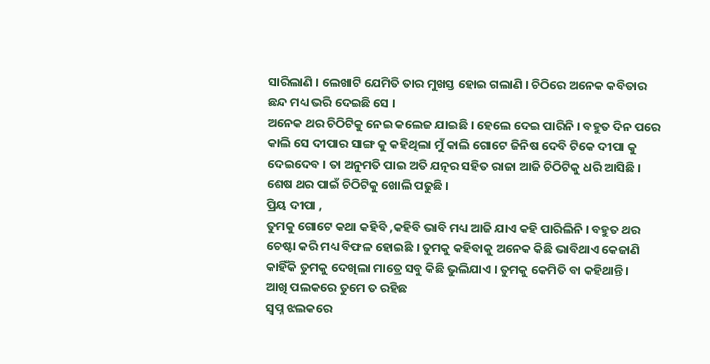ସାରିଲାଣି । ଲେଖାଟି ଯେମିତି ତାର ମୁଖସ୍ତ ହୋଇ ଗଲାଣି । ଚିଠିରେ ଅନେକ କବିତାର ଛନ୍ଦ ମଧ୍ୟ ଭରି ଦେଇଛି ସେ ।
ଅନେକ ଥର ଚିଠିଟିକୁ ନେଇ କଲେଜ ଯାଇଛି । ହେଲେ ଦେଇ ପାରିନି । ବହୁତ ଦିନ ପରେ କାଲି ସେ ଦୀପାର ସାଙ୍ଗ କୁ କହିଥିଲା ମୁଁ କାଲି ଗୋଟେ ଜିନିଷ ଦେବି ଟିକେ ଦୀପା କୁ ଦେଇଦେବ । ତା ଅନୁମତି ପାଇ ଅତି ଯତ୍ନର ସହିତ ରାଜା ଆଜି ଚିଠିଟିକୁ ଧରି ଆସିଛି । ଶେଷ ଥର ପାଇଁ ଚିଠିଟିକୁ ଖୋଲି ପଢୁଛି ।
ପ୍ରିୟ ଦୀପା ,
ତୁମକୁ ଗୋଟେ କଥା କହିବି ,କହିବି ଭାବି ମଧ୍ୟ ଆଜି ଯାଏ କହି ପାରିଲିନି । ବହୁତ ଥର ଚେଷ୍ଟା କରି ମଧ୍ୟ ବିଫଳ ହୋଇଛି । ତୁମକୁ କହିବାକୁ ଅନେକ କିଛି ଭାବିଥାଏ କେଜାଣି କାହିଁକି ତୁମକୁ ଦେଖିଲା ମାତ୍ରେ ସବୁ କିଛି ଭୁଲିଯାଏ । ତୁମକୁ କେମିତି ବା କହିଥାନ୍ତି ।
ଆଖି ପଲକରେ ତୁମେ ତ ରହିଛ
ସ୍ଵପ୍ନ ଝଲକରେ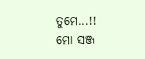ତୁମେ...!!
ମୋ ସଞ୍ଜ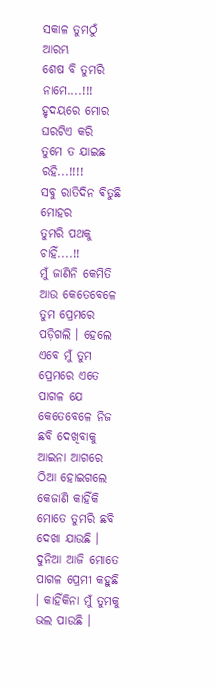ସକାଳ ତୁମଠୁଁ ଆରମ୍ଭ
ଶେଷ ବି ତୁମରି ନାମେ....!!!
ହୃଦୟରେ ମୋର ଘରଟିଏ କରି
ତୁମେ ତ ଯାଇଛ ରହି...!!!!
ସବୁ ରାତିଦିନ ଵିତୁଛି ମୋହର
ତୁମରି ପଥକୁ ଚାହିଁ....!!
ମୁଁ ଜାଣିନି କେମିତି ଆଉ କେତେବେଳେ ତୁମ ପ୍ରେମରେ ପଡ଼ିଗଲି । ହେଲେ ଏବେ ମୁଁ ତୁମ ପ୍ରେମରେ ଏତେ ପାଗଳ ଯେ କେତେବେଳେ ନିଜ ଛବି ଦେଖିବାକୁ ଆଇନା ଆଗରେ ଠିଆ ହୋଇଗଲେ କେଜାଣି କାହିଁକି ମୋତେ ତୁମରି ଛବି ଦେଖା ଯାଉଛି । ଦୁନିଆ ଆଜି ମୋତେ ପାଗଳ ପ୍ରେମୀ କହୁଛି । କାହିଁକିନା ମୁଁ ତୁମକୁ ଭଲ ପାଉଛି ।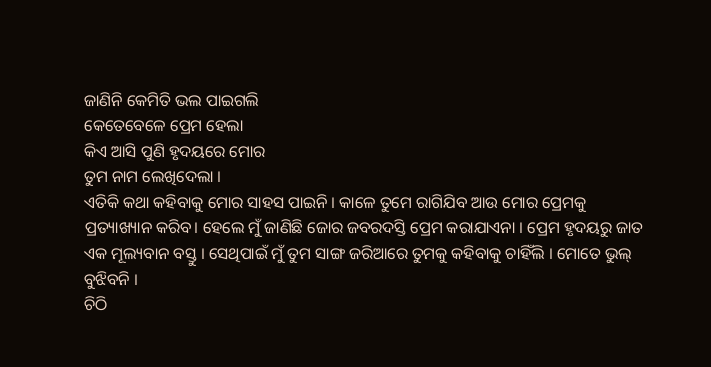ଜାଣିନି କେମିତି ଭଲ ପାଇଗଲି
କେତେବେଳେ ପ୍ରେମ ହେଲା
କିଏ ଆସି ପୁଣି ହୃଦୟରେ ମୋର
ତୁମ ନାମ ଲେଖିଦେଲା ।
ଏତିକି କଥା କହିବାକୁ ମୋର ସାହସ ପାଇନି । କାଳେ ତୁମେ ରାଗିଯିବ ଆଉ ମୋର ପ୍ରେମକୁ ପ୍ରତ୍ୟାଖ୍ୟାନ କରିବ। ହେଲେ ମୁଁ ଜାଣିଛି ଜୋର ଜବରଦସ୍ତି ପ୍ରେମ କରାଯାଏନା । ପ୍ରେମ ହୃଦୟରୁ ଜାତ ଏକ ମୂଲ୍ୟବାନ ବସ୍ତୁ । ସେଥିପାଇଁ ମୁଁ ତୁମ ସାଙ୍ଗ ଜରିଆରେ ତୁମକୁ କହିବାକୁ ଚାହିଁଲି । ମୋତେ ଭୁଲ୍ ବୁଝିବନି ।
ଚିଠି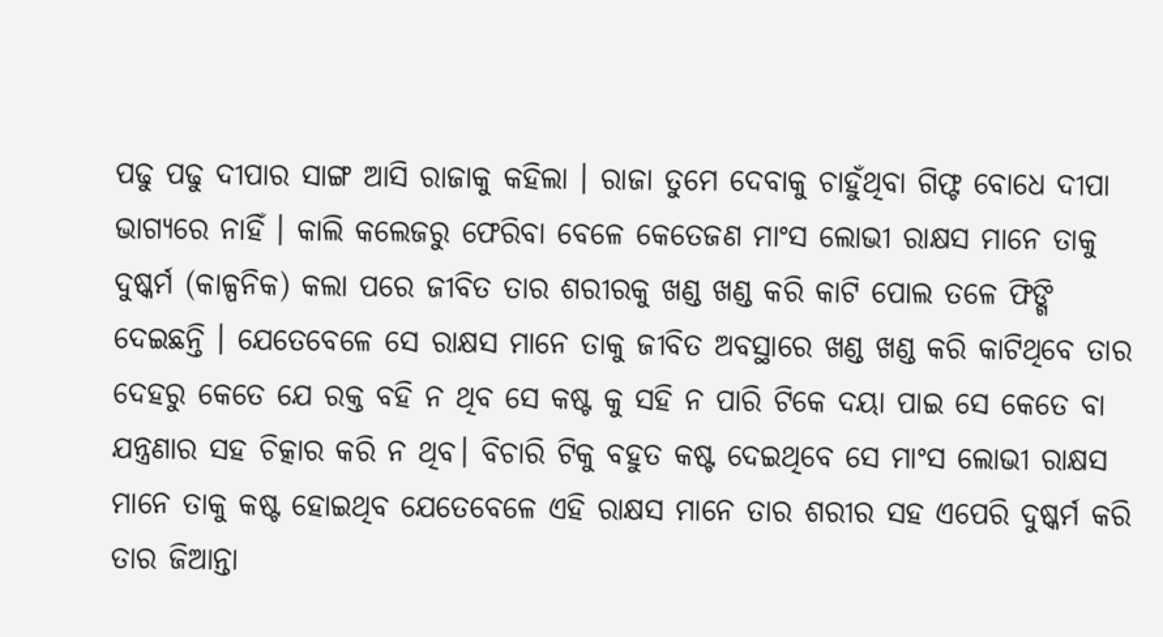ପଢୁ ପଢୁ ଦୀପାର ସାଙ୍ଗ ଆସି ରାଜାକୁ କହିଲା । ରାଜା ତୁମେ ଦେବାକୁ ଚାହୁଁଥିବା ଗିଫ୍ଟ ବୋଧେ ଦୀପା ଭାଗ୍ୟରେ ନାହିଁ । କାଲି କଲେଜରୁ ଫେରିବା ବେଳେ କେତେଜଣ ମାଂସ ଲୋଭୀ ରାକ୍ଷସ ମାନେ ତାକୁ ଦୁଷ୍କର୍ମ (କାଳ୍ପନିକ) କଲା ପରେ ଜୀବିତ ତାର ଶରୀରକୁ ଖଣ୍ଡ ଖଣ୍ଡ କରି କାଟି ପୋଲ ତଳେ ଫିଙ୍ଗି ଦେଇଛନ୍ତି । ଯେତେବେଳେ ସେ ରାକ୍ଷସ ମାନେ ତାକୁ ଜୀବିତ ଅବସ୍ଥାରେ ଖଣ୍ଡ ଖଣ୍ଡ କରି କାଟିଥିବେ ତାର ଦେହରୁ କେତେ ଯେ ରକ୍ତ ବହି ନ ଥିବ ସେ କଷ୍ଟ କୁ ସହି ନ ପାରି ଟିକେ ଦୟା ପାଇ ସେ କେତେ ବା ଯନ୍ତ୍ରଣାର ସହ ଚିତ୍କାର କରି ନ ଥିବ। ବିଚାରି ଟିକୁ ବହୁତ କଷ୍ଟ ଦେଇଥିବେ ସେ ମାଂସ ଲୋଭୀ ରାକ୍ଷସ ମାନେ ତାକୁ କଷ୍ଟ ହୋଇଥିବ ଯେତେବେଳେ ଏହି ରାକ୍ଷସ ମାନେ ତାର ଶରୀର ସହ ଏପେରି ଦୁଷ୍କର୍ମ କରି ତାର ଜିଆନ୍ତା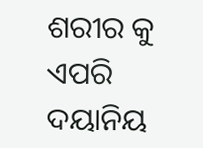ଶରୀର କୁ ଏପରି ଦୟାନିୟ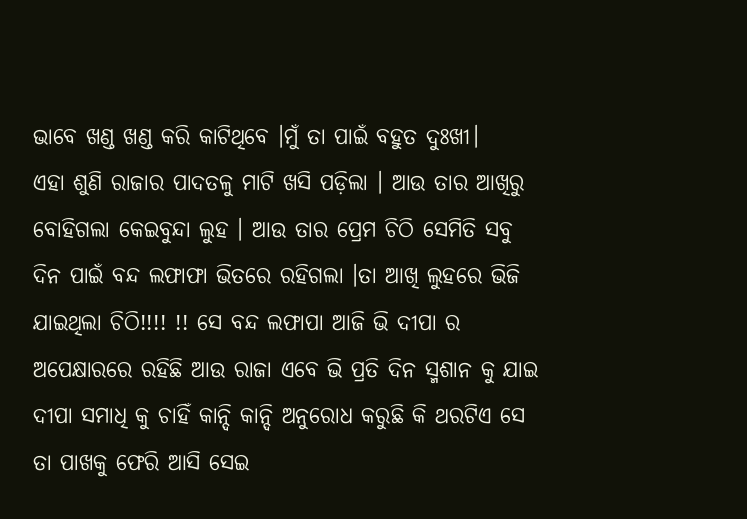ଭାବେ ଖଣ୍ଡ ଖଣ୍ଡ କରି କାଟିଥିବେ ।ମୁଁ ତା ପାଇଁ ବହୁତ ଦୁଃଖୀ।
ଏହା ଶୁଣି ରାଜାର ପାଦତଳୁ ମାଟି ଖସି ପଡ଼ିଲା । ଆଉ ତାର ଆଖିରୁ ବୋହିଗଲା କେଇବୁନ୍ଦା ଲୁହ । ଆଉ ତାର ପ୍ରେମ ଚିଠି ସେମିତି ସବୁ ଦିନ ପାଇଁ ବନ୍ଦ ଲଫାଫା ଭିତରେ ରହିଗଲା ।ତା ଆଖି ଲୁହରେ ଭିଜି ଯାଇଥିଲା ଚିଠି!!!! !! ସେ ବନ୍ଦ ଲଫାପା ଆଜି ଭି ଦୀପା ର ଅପେକ୍ଷାରରେ ରହିଛି ଆଉ ରାଜା ଏବେ ଭି ପ୍ରତି ଦିନ ସ୍ମଶାନ କୁ ଯାଇ ଦୀପା ସମାଧି କୁ ଚାହିଁ କାନ୍ଦି କାନ୍ଦି ଅନୁରୋଧ କରୁଛି କି ଥରଟିଏ ସେ ତା ପାଖକୁ ଫେରି ଆସି ସେଇ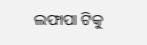ଲଫାପା ଟିକୁ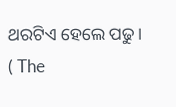ଥରଟିଏ ହେଲେ ପଢୁ।
( The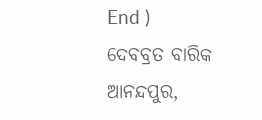End )
ଦେବବ୍ରତ ବାରିକ
ଆନନ୍ଦପୁର,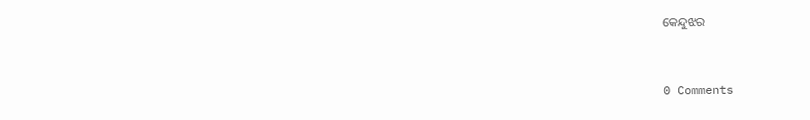କେନ୍ଦୁଝର


0 Comments